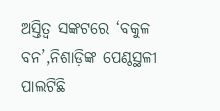ଅସ୍ତିତ୍ବ ସଙ୍କଟରେ ‘ବକୁଳ ବନ’,ନିଶାଡ଼ିଙ୍କ ପେଣ୍ଠସ୍ଥଳୀ ପାଲଟିଛି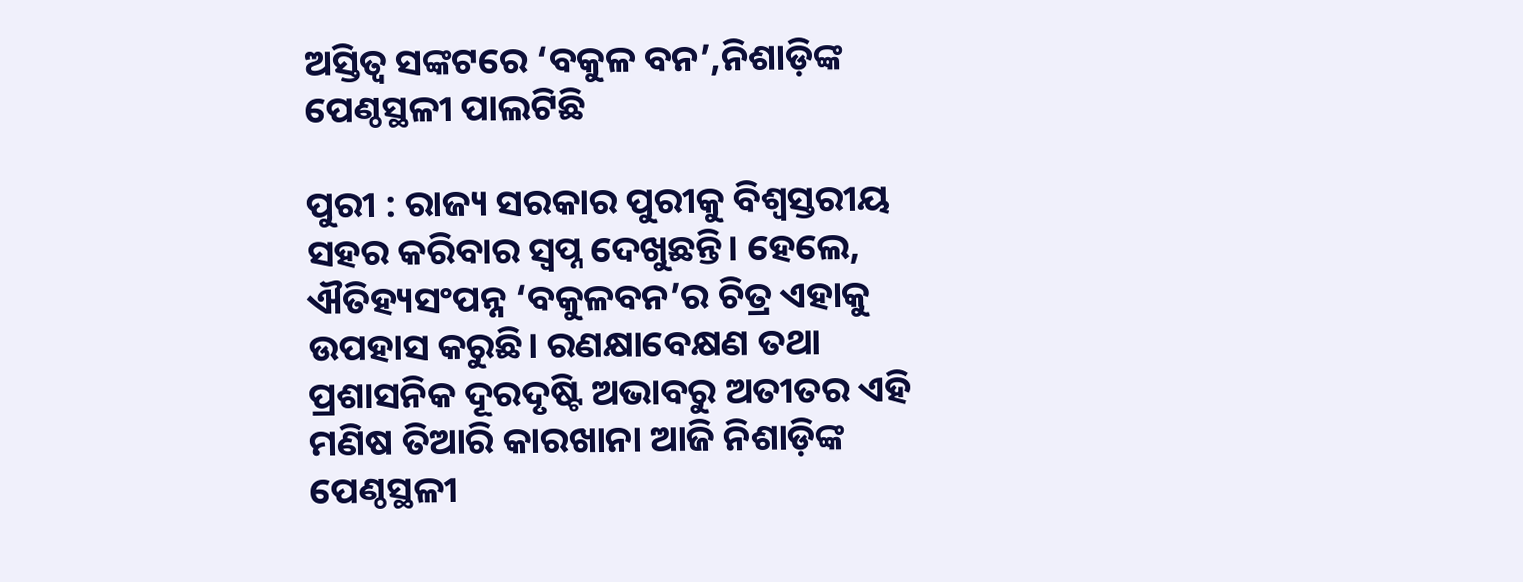ଅସ୍ତିତ୍ବ ସଙ୍କଟରେ ‘ବକୁଳ ବନ’,ନିଶାଡ଼ିଙ୍କ ପେଣ୍ଠସ୍ଥଳୀ ପାଲଟିଛି

ପୁରୀ : ରାଜ୍ୟ ସରକାର ପୁରୀକୁ ବିଶ୍ବସ୍ତରୀୟ ସହର କରିବାର ସ୍ବପ୍ନ ଦେଖୁଛନ୍ତି। ହେଲେ, ଐତିହ୍ୟସଂପନ୍ନ ‘ବକୁଳବନ’ର ଚିତ୍ର ଏହାକୁ ଉପହାସ କରୁଛି। ରଣକ୍ଷାବେକ୍ଷଣ ତଥା ପ୍ରଶାସନିକ ଦୂରଦୃଷ୍ଟି ଅଭାବରୁ ଅତୀତର ଏହି ମଣିଷ ତିଆରି କାରଖାନା ଆଜି ନିଶାଡ଼ିଙ୍କ ପେଣ୍ଠସ୍ଥଳୀ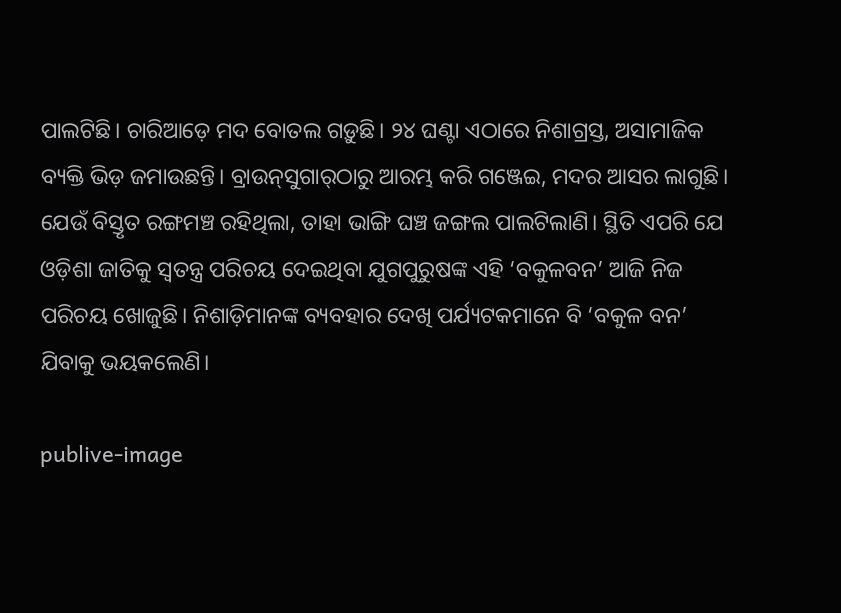ପାଲଟିଛି। ଚାରିଆଡ଼େ ମଦ ବୋତଲ ଗଡ଼ୁଛି। ୨୪ ଘଣ୍ଟା ଏଠାରେ ନିଶାଗ୍ରସ୍ତ, ଅସାମାଜିକ ବ୍ୟକ୍ତି ଭିଡ଼ ଜମାଉଛନ୍ତି। ବ୍ରାଉନ୍‌ସୁଗାର୍‌ଠାରୁ ଆରମ୍ଭ କରି ଗଞ୍ଜେଇ, ମଦର ଆସର ଲାଗୁଛି। ଯେଉଁ ବିସ୍ତୃତ ରଙ୍ଗମଞ୍ଚ ରହିଥିଲା, ତାହା ଭାଙ୍ଗି ଘଞ୍ଚ ଜଙ୍ଗଲ ପାଲଟିଲାଣି। ସ୍ଥିତି ଏପରି ଯେ ଓଡ଼ିଶା ଜାତିକୁ ସ୍ବତନ୍ତ୍ର ପରିଚୟ ଦେଇଥିବା ଯୁଗପୁରୁଷଙ୍କ ଏହି ‘ବକୁଳବନ’ ଆଜି ନିଜ ପରିଚୟ ଖୋଜୁଛି। ନିଶାଡ଼ିମାନଙ୍କ ବ୍ୟବହାର ଦେଖି ପର୍ଯ୍ୟଟକମାନେ ବି ‘ବକୁଳ ବନ’ ଯିବାକୁ ଭୟକଲେଣି।

publive-image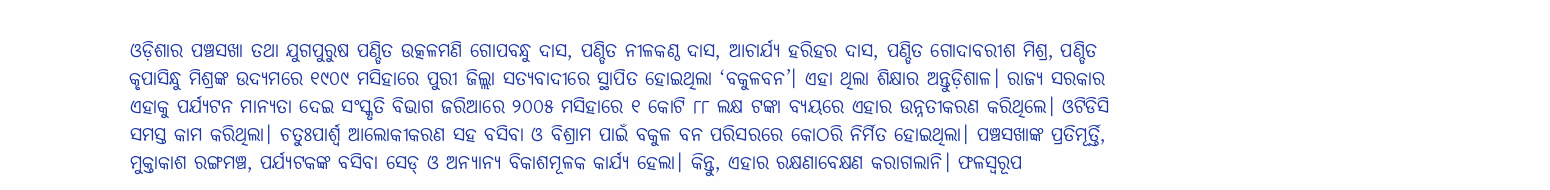ଓଡ଼ିଶାର ପଞ୍ଚସଖା ତଥା ଯୁଗପୁରୁଷ ପଣ୍ଡିତ ଉତ୍କଳମଣି ଗୋପବନ୍ଧୁ ଦାସ, ପଣ୍ଡିତ ନୀଳକଣ୍ଠ ଦାସ, ଆଚାର୍ଯ୍ୟ ହରିହର ଦାସ, ପଣ୍ଡିତ ଗୋଦାବରୀଶ ମିଶ୍ର, ପଣ୍ଡିତ କୃପାସିନ୍ଧୁ ମିଶ୍ରଙ୍କ ଉଦ୍ୟମରେ ୧୯୦୯ ମସିହାରେ ପୁରୀ ଜିଲ୍ଲା ସତ୍ୟବାଦୀରେ ସ୍ଥାପିତ ହୋଇଥିଲା ‘ବକୁଳବନ’। ଏହା ଥିଲା ଶିକ୍ଷାର ଅନ୍ତୁଡ଼ିଶାଳ। ରାଜ୍ୟ ସରକାର ଏହାକୁ ପର୍ଯ୍ୟଟନ ମାନ୍ୟତା ଦେଇ ସଂସ୍କୃତି ବିଭାଗ ଜରିଆରେ ୨୦୦୫ ମସିହାରେ ୧ କୋଟି ୮୮ ଲକ୍ଷ ଟଙ୍କା ବ୍ୟୟରେ ଏହାର ଉନ୍ନତୀକରଣ କରିଥିଲେ। ଓଟିଡିସି ସମସ୍ତ କାମ କରିଥିଲା। ଚତୁଃପାର୍ଶ୍ବ ଆଲୋକୀକରଣ ସହ ବସିବା ଓ ବିଶ୍ରାମ ପାଇଁ ବକୁଳ ବନ ପରିସରରେ କୋଠରି ନିର୍ମିତ ହୋଇଥିଲା। ପଞ୍ଚସଖାଙ୍କ ପ୍ରତିମୂର୍ତ୍ତି, ମୁକ୍ତାକାଶ ରଙ୍ଗମଞ୍ଚ, ପର୍ଯ୍ୟଟକଙ୍କ ବସିବା ସେଡ୍‌ ଓ ଅନ୍ୟାନ୍ୟ ବିକାଶମୂଳକ କାର୍ଯ୍ୟ ହେଲା। କିନ୍ତୁ, ଏହାର ରକ୍ଷଣାବେକ୍ଷଣ କରାଗଲାନି। ଫଳସ୍ବରୂପ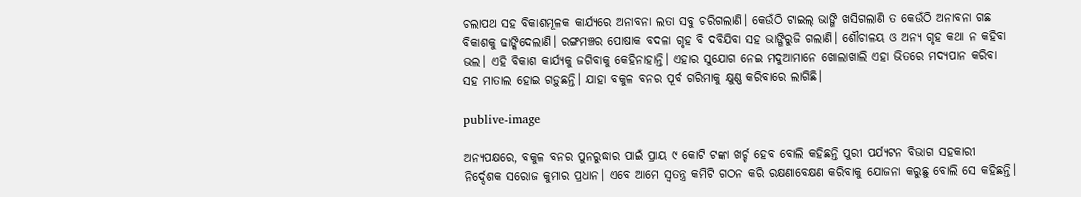ଚଲାପଥ ସହ ବିକାଶମୂଳକ କାର୍ଯ୍ୟରେ ଅନାବନା ଲତା ସବୁ ଚରିଗଲାଣି। କେଉଁଠି ଟାଇଲ୍‌ ଭାଙ୍ଗି ଖସିଗଲାଣି ତ କେଉଁଠି ଅନାବନା ଗଛ ବିକାଶକୁ ଢାଙ୍କିଦେଲାଣି। ରଙ୍ଗମଞ୍ଚର ପୋଷାକ ବଦଳା ଗୃହ ବି ଦବିଯିବା ସହ ଭାଙ୍ଗିରୁଜି ଗଲାଣି। ଶୌଚାଳୟ ଓ ଅନ୍ୟ ଗୃହ କଥା ନ କହିବା ଭଲ। ଏହି ବିକାଶ କାର୍ଯ୍ୟକୁ ଜଗିବାକୁ କେହିନାହାନ୍ତି। ଏହାର ସୁଯୋଗ ନେଇ ମଦୁଆମାନେ ଖୋଲାଖାଲି ଏହା ଭିତରେ ମଦ୍ୟପାନ କରିବା ସହ ମାତାଲ ହୋଇ ଗଡ଼ୁଛନ୍ତି। ଯାହା ବକୁଳ ବନର ପୂର୍ବ ଗରିମାକୁ କ୍ଷୁଣ୍ଣ କରିବାରେ ଲାଗିଛି।

publive-image

ଅନ୍ୟପକ୍ଷରେ, ବକୁଳ ବନର ପୁନରୁଦ୍ଧାର ପାଇଁ ପ୍ରାୟ ୯ କୋଟି ଟଙ୍କା ଖର୍ଚ୍ଚ ହେବ ବୋଲି କହିଛନ୍ତି ପୁରୀ ପର୍ଯ୍ୟଟନ ବିଭାଗ ସହକାରୀ ନିର୍ଦ୍ଦେଶକ ସରୋଜ କୁମାର ପ୍ରଧାନ। ଏବେ ଆମେ ସ୍ବତନ୍ତ୍ର କମିଟି ଗଠନ କରି ରକ୍ଷଣାବେକ୍ଷଣ କରିବାକୁ ଯୋଜନା କରୁଛୁ ବୋଲି ସେ କହିଛନ୍ତି।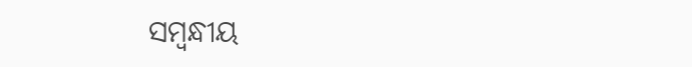ସମ୍ବନ୍ଧୀୟ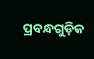ପ୍ରବନ୍ଧଗୁଡ଼ିକ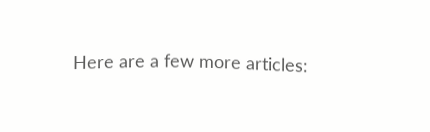Here are a few more articles: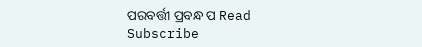ପରବର୍ତ୍ତୀ ପ୍ରବନ୍ଧ ପ Read
Subscribe